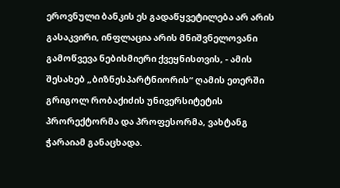ეროვნული ბანკის ეს გადაწყვეტილება არ არის გასაკვირი, ინფლაცია არის მნიშვნელოვანი გამოწვევა ნებისმიერი ქვეყნისთვის, - ამის შესახებ „ბიზნესპარტნიორის“ ღამის ეთერში გრიგოლ რობაქიძის უნივერსიტეტის პრორექტორმა და პროფესორმა, ვახტანგ ჭარაიამ განაცხადა.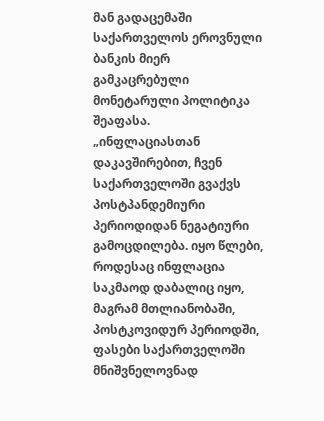მან გადაცემაში საქართველოს ეროვნული ბანკის მიერ გამკაცრებული მონეტარული პოლიტიკა შეაფასა.
„ინფლაციასთან დაკავშირებით, ჩვენ საქართველოში გვაქვს პოსტპანდემიური პერიოდიდან ნეგატიური გამოცდილება. იყო წლები, როდესაც ინფლაცია საკმაოდ დაბალიც იყო, მაგრამ მთლიანობაში, პოსტკოვიდურ პერიოდში, ფასები საქართველოში მნიშვნელოვნად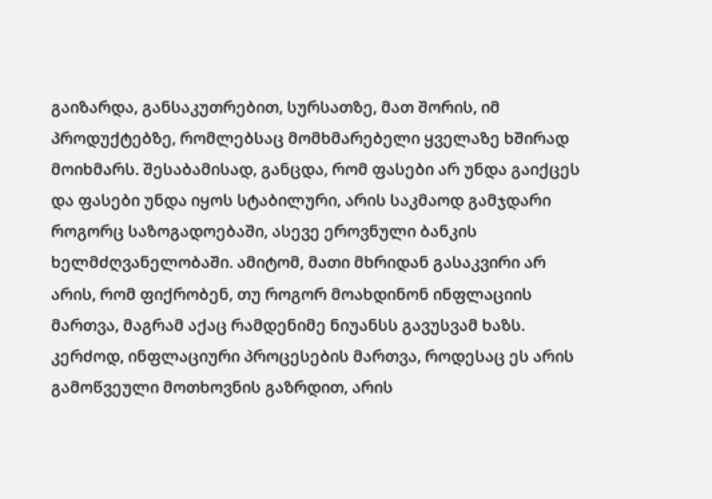გაიზარდა, განსაკუთრებით, სურსათზე, მათ შორის, იმ პროდუქტებზე, რომლებსაც მომხმარებელი ყველაზე ხშირად მოიხმარს. შესაბამისად, განცდა, რომ ფასები არ უნდა გაიქცეს და ფასები უნდა იყოს სტაბილური, არის საკმაოდ გამჯდარი როგორც საზოგადოებაში, ასევე ეროვნული ბანკის ხელმძღვანელობაში. ამიტომ, მათი მხრიდან გასაკვირი არ არის, რომ ფიქრობენ, თუ როგორ მოახდინონ ინფლაციის მართვა, მაგრამ აქაც რამდენიმე ნიუანსს გავუსვამ ხაზს. კერძოდ, ინფლაციური პროცესების მართვა, როდესაც ეს არის გამოწვეული მოთხოვნის გაზრდით, არის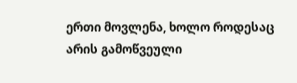ერთი მოვლენა, ხოლო როდესაც არის გამოწვეული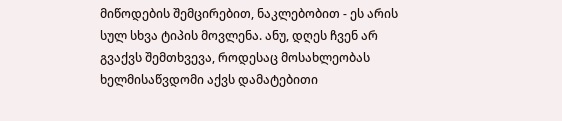მიწოდების შემცირებით, ნაკლებობით - ეს არის სულ სხვა ტიპის მოვლენა. ანუ, დღეს ჩვენ არ გვაქვს შემთხვევა, როდესაც მოსახლეობას ხელმისაწვდომი აქვს დამატებითი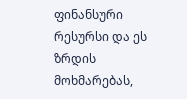ფინანსური რესურსი და ეს ზრდის მოხმარებას,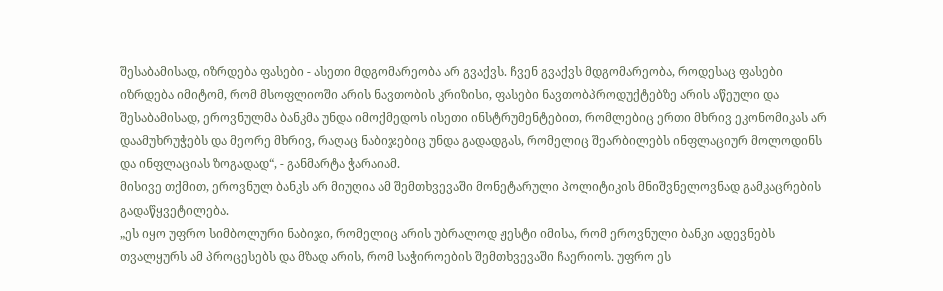შესაბამისად, იზრდება ფასები - ასეთი მდგომარეობა არ გვაქვს. ჩვენ გვაქვს მდგომარეობა, როდესაც ფასები იზრდება იმიტომ, რომ მსოფლიოში არის ნავთობის კრიზისი, ფასები ნავთობპროდუქტებზე არის აწეული და შესაბამისად, ეროვნულმა ბანკმა უნდა იმოქმედოს ისეთი ინსტრუმენტებით, რომლებიც ერთი მხრივ ეკონომიკას არ დაამუხრუჭებს და მეორე მხრივ, რაღაც ნაბიჯებიც უნდა გადადგას, რომელიც შეარბილებს ინფლაციურ მოლოდინს და ინფლაციას ზოგადად“, - განმარტა ჭარაიამ.
მისივე თქმით, ეროვნულ ბანკს არ მიუღია ამ შემთხვევაში მონეტარული პოლიტიკის მნიშვნელოვნად გამკაცრების გადაწყვეტილება.
„ეს იყო უფრო სიმბოლური ნაბიჯი, რომელიც არის უბრალოდ ჟესტი იმისა, რომ ეროვნული ბანკი ადევნებს თვალყურს ამ პროცესებს და მზად არის, რომ საჭიროების შემთხვევაში ჩაერიოს. უფრო ეს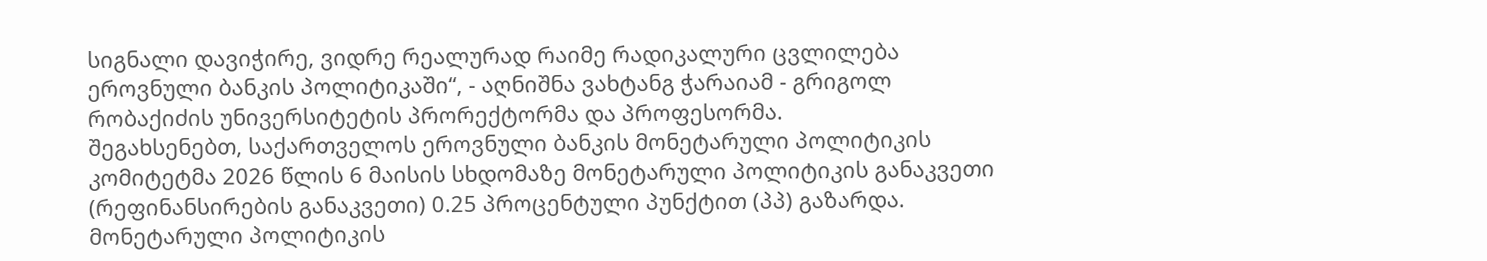სიგნალი დავიჭირე, ვიდრე რეალურად რაიმე რადიკალური ცვლილება ეროვნული ბანკის პოლიტიკაში“, - აღნიშნა ვახტანგ ჭარაიამ - გრიგოლ რობაქიძის უნივერსიტეტის პრორექტორმა და პროფესორმა.
შეგახსენებთ, საქართველოს ეროვნული ბანკის მონეტარული პოლიტიკის კომიტეტმა 2026 წლის 6 მაისის სხდომაზე მონეტარული პოლიტიკის განაკვეთი (რეფინანსირების განაკვეთი) 0.25 პროცენტული პუნქტით (პპ) გაზარდა. მონეტარული პოლიტიკის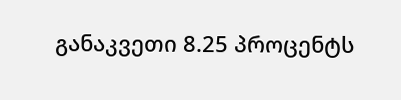განაკვეთი 8.25 პროცენტს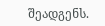შეადგენს.